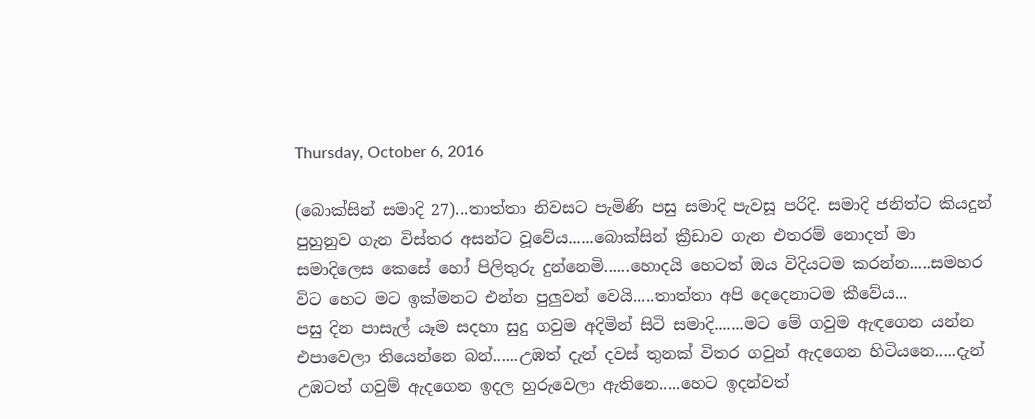Thursday, October 6, 2016

(බොක්සින් සමාදි 27)...තාත්තා නිවසට පැමිණි පසු සමාදි පැවසූ පරිදි. සමාදි ජනිත්ට කියදුන් පුහුනුව ගැන විස්තර අසන්ට වූවේය......බොක්සින් ක්‍රීඩාව ගැන එතරම් නොදත් මා සමාදිලෙස කෙසේ හෝ පිලිතුරු දුන්නෙමි......හොදයි හෙටත් ඔය විදියටම කරන්න.....සමහර විට හෙට මට ඉක්මනට එන්න පුලුවන් වෙයි.....තාත්තා අපි දෙදෙනාටම කීවේය...
පසු දින පාසැල් යෑම සදහා සුදු ගවුම අදිමින් සිටි සමාදි.......මට මේ ගවුම ඇඳගෙන යන්න එපාවෙලා තියෙන්නෙ බන්......උඹත් දැන් දවස් තුනක් විතර ගවුන් ඇදගෙන හිටියනෙ.....දැන් උඹටත් ගවුම් ඇදගෙන ඉදල හුරුවෙලා ඇතිනෙ.....හෙට ඉදන්වත්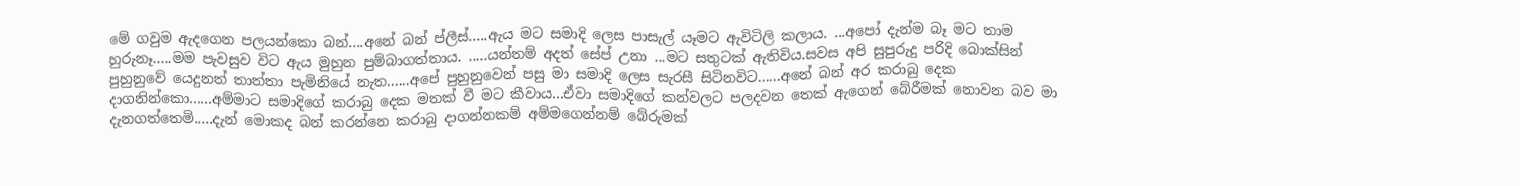මේ ගවුම ඇදගෙන පලයන්කො බන්....අනේ බන් ප්ලීස්.....ඇය මට සමාදි ලෙස පාසැල් යෑමට ඇවිටිලි කලාය. ...අපෝ දැන්ම බෑ මට තාම හුරුනෑ.....මම පැවසුව විට ඇය මුහුන පුම්බාගත්තාය. .....යන්තම් අදත් සේප් උනා ...මට සතුටක් ඇතිවිය.සවස අපි සුපුරුදු පරිදි බොක්සින් පුහුනුවේ යෙදුනත් තාත්තා පැමිනියේ නැත......අපේ පුහුනුවෙන් පසු මා සමාදි ලෙස සැරසී සිටිනවිට......අනේ බන් අර කරාබු දෙක දාගනින්කො......අම්මාට සමාදිගේ කරාබු දෙක මතක් වී මට කීවාය...ඒවා සමාදිගේ කන්වලට පලදවන තෙක් ඇගෙන් බේරීමක් නොවන බව මා දැනගත්තෙමි.....දැන් මොකද බන් කරන්නෙ කරාබු දාගන්නකම් අම්මගෙන්නම් බේරුමක්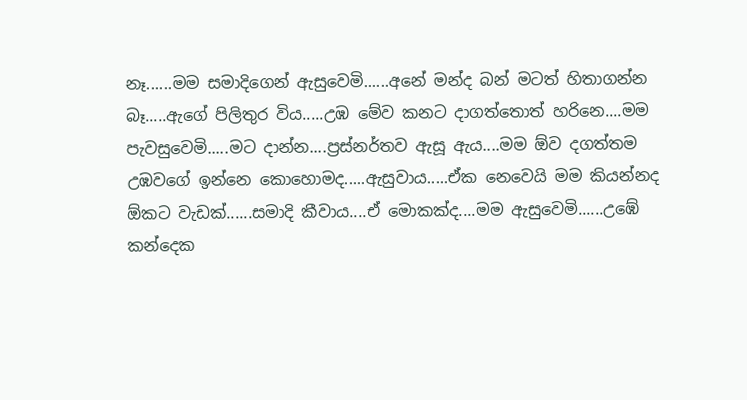නෑ......මම සමාදිගෙන් ඇසුවෙමි......අනේ මන්ද බන් මටත් හිතාගන්න බෑ.....ඇගේ පිලිතුර විය.....උඹ මේව කනට දාගත්තොත් හරිනෙ....මම පැවසුවෙමි.....මට දාන්න....ප්‍රස්නර්තව ඇසූ ඇය....මම ඕව දගත්තම උඹවගේ ඉන්නෙ කොහොමද.....ඇසුවාය.....ඒක නෙවෙයි මම කියන්නද ඕකට වැඩක්......සමාදි කීවාය....ඒ මොකක්ද....මම ඇසුවෙමි......උඹේ කන්දෙක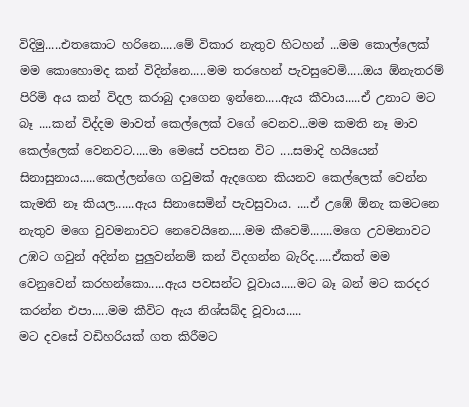විදිමු.....එතකොට හරිනෙ.....මේ විකාර නැතුව හිටහන් ...මම කොල්ලෙක් මම කොහොමද කන් විදින්නෙ.....මම තරහෙන් පැවසුවෙමි.....ඔය ඕනැතරම් පිරිමි අය කන් විදල කරාබු දාගෙන ඉන්නෙ.....ඇය කීවාය.....ඒ උනාට මට බෑ ....කන් විද්දම මාවත් කෙල්ලෙක් වගේ වෙනව...මම කමති නෑ මාව කෙල්ලෙක් වෙනවට.....මා මෙසේ පවසන විට ....සමාදි හයියෙන් සිනාසුනාය.....කෙල්ලන්ගෙ ගවුමක් ඇදගෙන කියනව කෙල්ලෙක් වෙන්න කැමති නෑ කියල......ඇය සිනාසෙමින් පැවසුවාය. ....ඒ උඹේ ඕනැ කමටනෙ නැතුව මගෙ වුවමනාවට නෙවෙයිනෙ.....මම කීවෙමි.......මගෙ උවමනාවට උඹට ගවුන් අදින්න පුලුවන්නම් කන් විදගන්න බැරිද.....ඒකත් මම වෙනුවෙන් කරහන්කො.....ඇය පවසන්ට වූවාය.....මට බෑ බන් මට කරදර කරන්න එපා.....මම කීවිට ඇය නිශ්සබ්ද වූවාය.....
මට දවසේ වඩිහරියක් ගත කිරීමට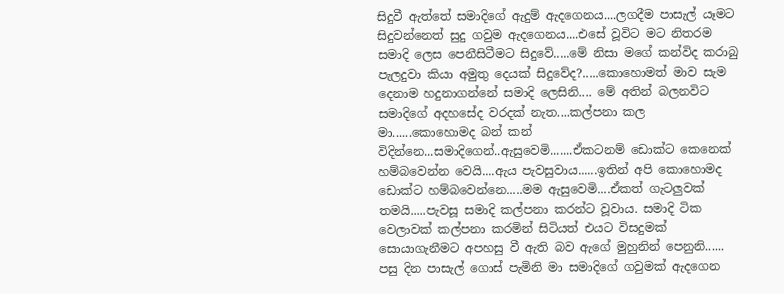සිදුවී ඇත්තේ සමාදිගේ ඇදුම් ඇදගෙනය....ලගදීම පාසැල් යෑමට සිදුවන්නෙත් සුදු ගවුම ඇදගෙනය....එසේ වූවිට මට නිතරම සමාදි ලෙස පෙනීසිටීමට සිදුවේ.....මේ නිසා මගේ කන්විද කරාබු පැලදුවා කියා අමුතු දෙයක් සිදුවේද?.....කොහොමත් මාව සැම දෙනාම හදුනාගන්නේ සමාදි ලෙසිනි.... මේ අතින් බලනවිට සමාදිගේ අදහසේද වරදක් නැත....කල්පනා කල මා......කොහොමද බන් කන් විදින්නෙ...සමාදිගෙන්..ඇසුවෙමි.......ඒකටනම් ඩොක්ට කෙනෙක් හම්බවෙන්න වෙයි....ඇය පැවසුවාය......ඉතින් අපි කොහොමද ඩොක්ට හම්බවෙන්නෙ.....මම ඇසුවෙමි....ඒකත් ගැටලුවක් තමයි.....පැවසූ සමාදි කල්පනා කරන්ට වූවාය. සමාදි ටික වෙලාවක් කල්පනා කරමින් සිටියත් එයට විසදුමක් සොයාගැනීමට අපහසු වී ඇති බව ඇගේ මුහුනින් පෙනුනි......
පසු දින පාසැල් ගොස් පැමිනි මා සමාදිගේ ගවුමක් ඇදගෙන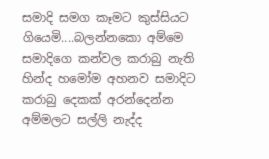සමාදි සමග කෑමට කුස්සියට ගියෙමි....බලන්නකො අම්මෙ සමාදිගෙ කන්වල කරාබු නැති හින්ද හමෝම අහනව සමාදිට කරාබු දෙකක් අරන්දෙන්න අම්මලට සල්ලි නැද්ද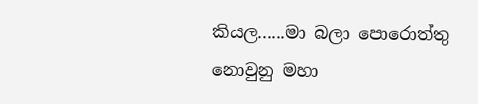කියල......මා බලා පොරොත්තු නොවුනු මහා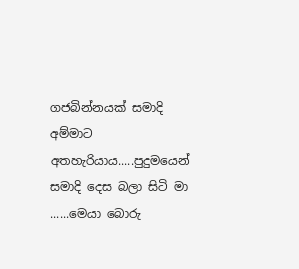ගජබින්නයක් සමාදි අම්මාට අතහැරියාය.....පුදුමයෙන් සමාදි දෙස බලා සිටි මා ......මෙයා බොරු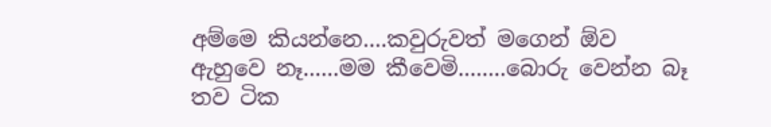අම්මෙ කියන්නෙ....කවුරුවත් මගෙන් ඕව ඇහුවෙ නෑ......මම කීවෙමි........බොරු වෙන්න බෑ තව ටික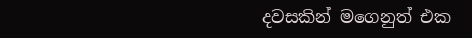දවසකින් මගෙනුත් එක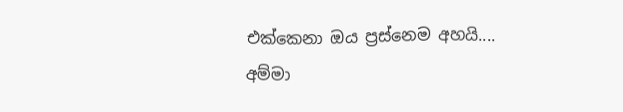එක්කෙනා ඔය ප්‍රස්නෙම අහයි.... අම්මා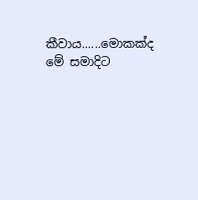කීවාය......මොකක්ද මේ සමාදිට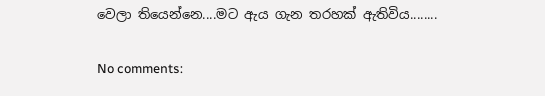වෙලා තියෙන්නෙ....මට ඇය ගැන තරහක් ඇතිවිය........

No comments: